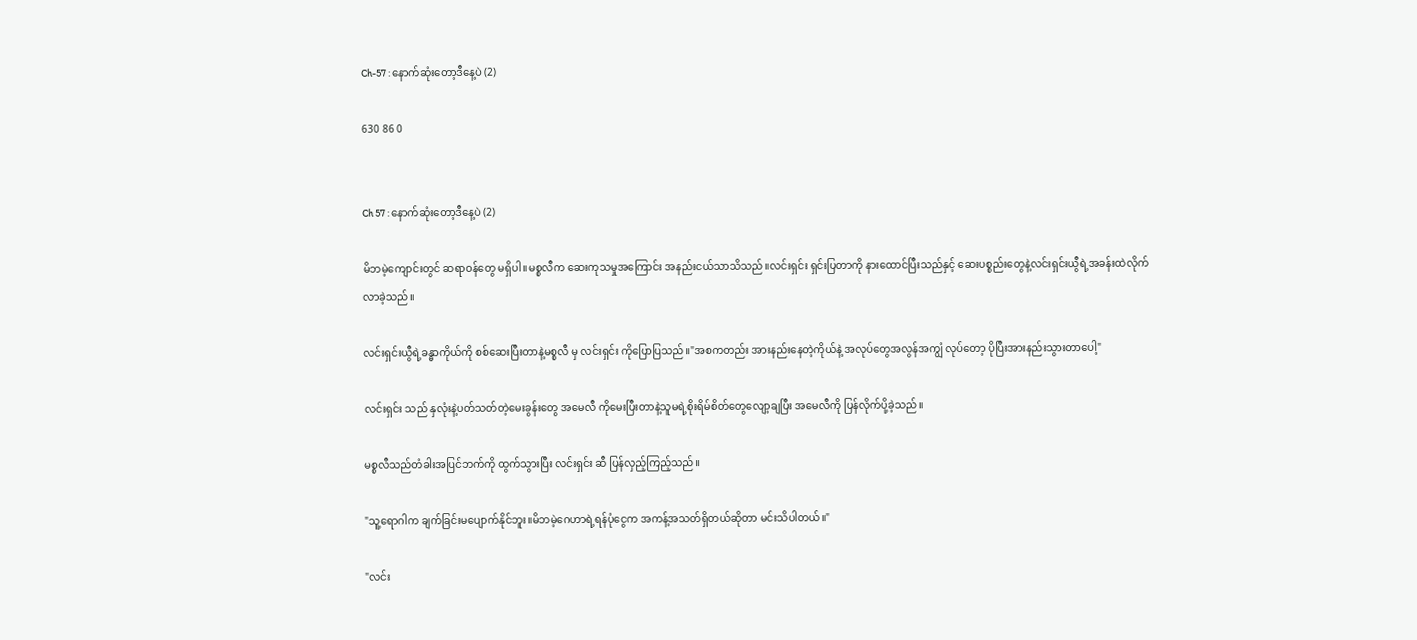Ch-57 : နောက်ဆုံးတော့ဒီနေ့ပဲ (2)

630 86 0


Ch 57 : နောက်ဆုံးတော့ဒီနေ့ပဲ (2)

မိဘမဲ့ကျောင်းတွင် ဆရာဝန်တွေ မရှိပါ။မစ္စလီက ဆေးကုသမှုအကြောင်း အနည်းငယ်သာသိသည်။လင်းရှင်း ရှင်းပြတာကို နားထောင်ပြီးသည်နှင့် ဆေးပစ္စည်းတွေနဲ့လင်းရှင်းယွီရဲ့အခန်းထဲလိုက်လာခဲ့သည်။

လင်းရှင်းယွီရဲ့ခန္ဓာကိုယ်ကို စစ်ဆေးပြီးတာနဲ့မစ္စလီ မှ လင်းရှင်း ကိုပြောပြသည်။"အစကတည်း အားနည်းနေတဲ့ကိုယ်နဲ့ အလုပ်တွေအလွန်အကျွံ လုပ်တော့ ပိုပြီးအားနည်းသွားတာပေါ့"

လင်းရှင်း သည် နှလုံးနဲ့ပတ်သတ်တဲ့မေးခွန်းတွေ အမေလီ ကိုမေးပြီးတာနဲ့သူမရဲ့စိုးရိမ်စိတ်တွေလျော့ချပြီး အမေလီကို ပြန်လိုက်ပို့ခဲ့သည်။

မစ္စလီသည်တံခါးအပြင်ဘက်ကို ထွက်သွားပြီး လင်းရှင်း ဆီ ပြန်လှည့်ကြည့်သည်။

"သူ့ရောဂါက ချက်ခြင်းမပျောက်နိုင်ဘူး။မိဘမဲ့ဂေဟာရဲ့ရန်ပုံငွေက အကန့်အသတ်ရှိတယ်ဆိုတာ မင်းသိပါတယ်။"

"လင်း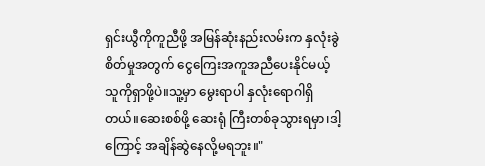ရှင်းယွီကိုကူညီဖို့ အမြန်ဆုံးနည်းလမ်းက နှလုံးခွဲစိတ်မှုအတွက် ငွေကြေးအကူအညီပေးနိုင်မယ့်သူကိုရှာဖို့ပဲ။သူ့မှာ မွေးရာပါ နှလုံးရောဂါရှိတယ်။ဆေးစစ်ဖို့ ဆေးရုံ ကြီးတစ်ခုသွားရမှာ၊ဒါ့ကြောင့် အချိန်ဆွဲနေလို့မရဘူး။"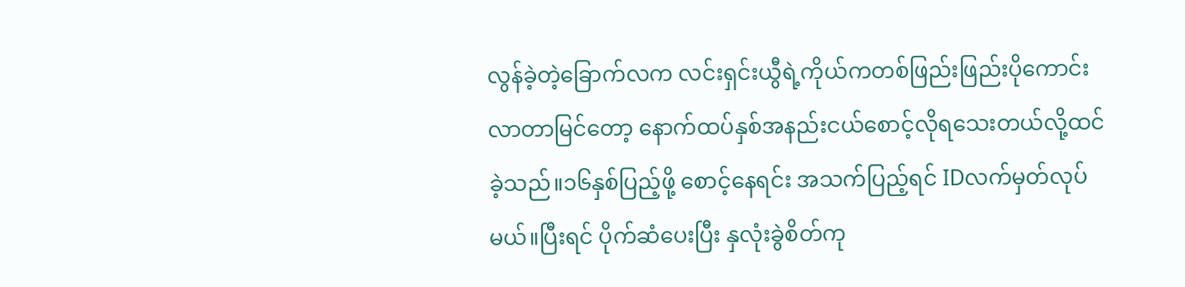လွန်ခဲ့တဲ့ခြောက်လက လင်းရှင်းယွီရဲ့ကိုယ်ကတစ်ဖြည်းဖြည်းပိုကောင်းလာတာမြင်တော့ နောက်ထပ်နှစ်အနည်းငယ်စောင့်လိုရသေးတယ်လို့ထင်ခဲ့သည်။၁၆နှစ်ပြည့်ဖို့ စောင့်နေရင်း အသက်ပြည့်ရင် IDလက်မှတ်လုပ်မယ်။ပြီးရင် ပိုက်ဆံပေးပြီး နှလုံးခွဲစိတ်ကု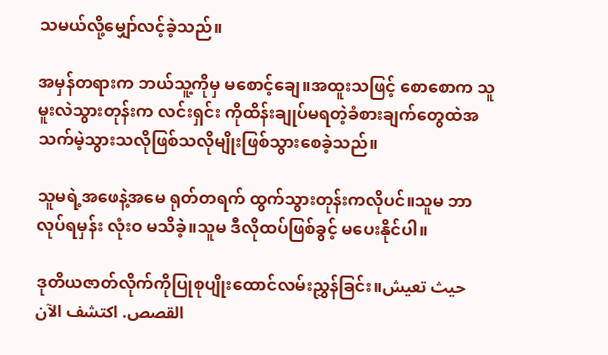သမယ်လို့‌မျှော်လင့်ခဲ့သည်။

အမှန်တရားက ဘယ်သူ့ကိုမှ မစောင့်ချေ။အထူးသဖြင့် စောစောက သူ မူးလဲသွားတုန်းက လင်းရှင်း ကိုထိန်းချုပ်မရတဲ့ခံစားချက်တွေထဲအသက်မဲ့သွားသလိုဖြစ်သလိုမျိုးဖြစ်သွားစေခဲ့သည်။

သူမရဲ့အဖေနဲ့အမေ ရုတ်တရက် ထွက်သွားတုန်းကလိုပင်။သူမ ဘာလုပ်ရမှန်း လုံးဝ မသိခဲ့။သူမ ဒီလိုထပ်ဖြစ်ခွင့် မပေးနိုင်ပါ။

ဒုတိယဇာတ်လိုက်ကိုပြုစုပျိုးထောင်လမ်းညွှန်ခြင်း။حيث تعيش القصص. اكتشف الآن